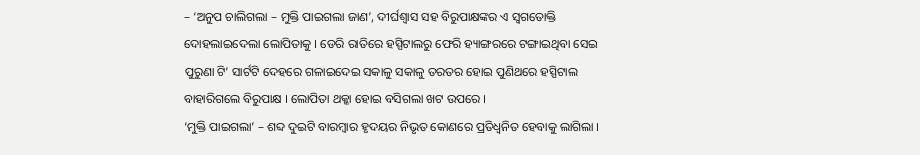– ‘ଅନୁପ ଚାଲିଗଲା – ମୁକ୍ତି ପାଇଗଲା ଜାଣ’, ଦୀର୍ଘଶ୍ଵାସ ସହ ବିରୁପାକ୍ଷଙ୍କର ଏ ସ୍ଵଗତୋକ୍ତି ଦୋହଲାଇଦେଲା ଲୋପିତାକୁ । ଡେରି ରାତିରେ ହସ୍ପିଟାଲରୁ ଫେରି ହ୍ୟାଙ୍ଗରରେ ଟଙ୍ଗାଇଥିବା ସେଇ ପୁରୁଣା ଟି’ ସାର୍ଟଟି ଦେହରେ ଗଳାଇଦେଇ ସକାଳୁ ସକାଳୁ ତରତର ହୋଇ ପୁଣିଥରେ ହସ୍ପିଟାଲ ବାହାରିଗଲେ ବିରୁପାକ୍ଷ । ଲୋପିତା ଥକ୍କା ହୋଇ ବସିଗଲା ଖଟ ଉପରେ ।
‘ମୁକ୍ତି ପାଇଗଲା’ – ଶବ୍ଦ ଦୁଇଟି ବାରମ୍ବାର ହୃଦୟର ନିଭୃତ କୋଣରେ ପ୍ରତିଧ୍ବନିତ ହେବାକୁ ଲାଗିଲା ।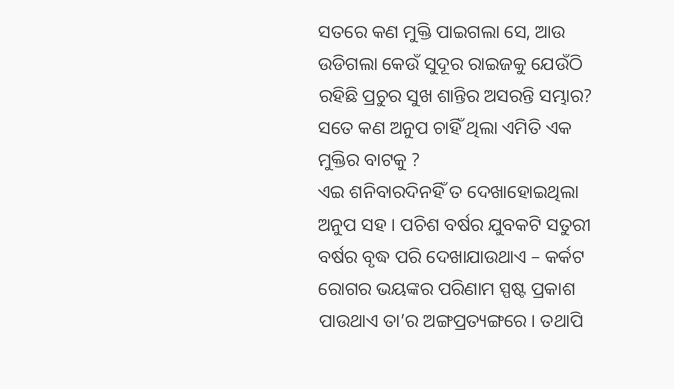ସତରେ କଣ ମୁକ୍ତି ପାଇଗଲା ସେ, ଆଉ ଉଡିଗଲା କେଉଁ ସୁଦୂର ରାଇଜକୁ ଯେଉଁଠି ରହିଛି ପ୍ରଚୁର ସୁଖ ଶାନ୍ତିର ଅସରନ୍ତି ସମ୍ଭାର? ସତେ କଣ ଅନୁପ ଚାହିଁ ଥିଲା ଏମିତି ଏକ ମୁକ୍ତିର ବାଟକୁ ?
ଏଇ ଶନିବାରଦିନହିଁ ତ ଦେଖାହୋଇଥିଲା ଅନୁପ ସହ । ପଚିଶ ବର୍ଷର ଯୁବକଟି ସତୁରୀ ବର୍ଷର ବୃଦ୍ଧ ପରି ଦେଖାଯାଉଥାଏ – କର୍କଟ ରୋଗର ଭୟଙ୍କର ପରିଣାମ ସ୍ପଷ୍ଟ ପ୍ରକାଶ ପାଉଥାଏ ତା’ର ଅଙ୍ଗପ୍ରତ୍ୟଙ୍ଗରେ । ତଥାପି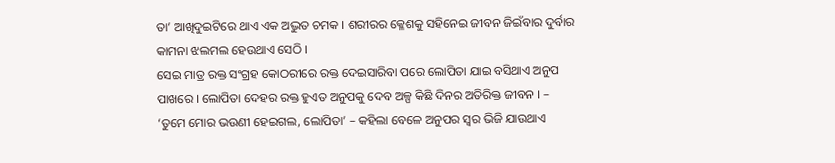ତା’ ଆଖିଦୁଇଟିରେ ଥାଏ ଏକ ଅଦ୍ଭୁତ ଚମକ । ଶରୀରର କ୍ଳେଶକୁ ସହିନେଇ ଜୀବନ ଜିଇଁବାର ଦୁର୍ବାର କାମନା ଝଲମଲ ହେଉଥାଏ ସେଠି ।
ସେଇ ମାତ୍ର ରକ୍ତ ସଂଗ୍ରହ କୋଠରୀରେ ରକ୍ତ ଦେଇସାରିବା ପରେ ଲୋପିତା ଯାଇ ବସିଥାଏ ଅନୁପ ପାଖରେ । ଲୋପିତା ଦେହର ରକ୍ତ ହୁଏତ ଅନୁପକୁ ଦେବ ଅଳ୍ପ କିଛି ଦିନର ଅତିରିକ୍ତ ଜୀବନ । – ‘ତୁମେ ମୋର ଭଉଣୀ ହେଇଗଲ, ଲୋପିତା’ – କହିଲା ବେଳେ ଅନୁପର ସ୍ୱର ଭିଜି ଯାଉଥାଏ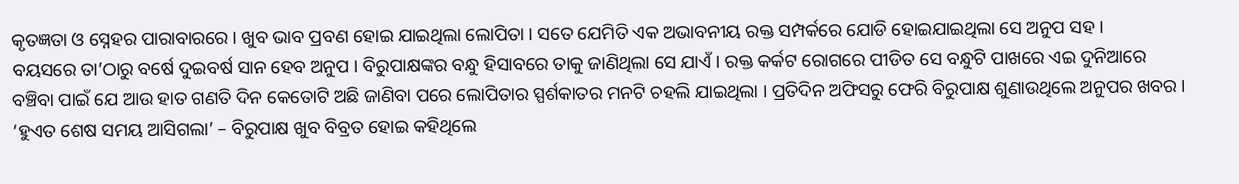କୃତଜ୍ଞତା ଓ ସ୍ନେହର ପାରାବାରରେ । ଖୁବ ଭାବ ପ୍ରବଣ ହୋଇ ଯାଇଥିଲା ଲୋପିତା । ସତେ ଯେମିତି ଏକ ଅଭାବନୀୟ ରକ୍ତ ସମ୍ପର୍କରେ ଯୋଡି ହୋଇଯାଇଥିଲା ସେ ଅନୁପ ସହ ।
ବୟସରେ ତା’ଠାରୁ ବର୍ଷେ ଦୁଇବର୍ଷ ସାନ ହେବ ଅନୁପ । ବିରୁପାକ୍ଷଙ୍କର ବନ୍ଧୁ ହିସାବରେ ତାକୁ ଜାଣିଥିଲା ସେ ଯାଏଁ । ରକ୍ତ କର୍କଟ ରୋଗରେ ପୀଡିତ ସେ ବନ୍ଧୁଟି ପାଖରେ ଏଇ ଦୁନିଆରେ ବଞ୍ଚିବା ପାଇଁ ଯେ ଆଉ ହାତ ଗଣତି ଦିନ କେତୋଟି ଅଛି ଜାଣିବା ପରେ ଲୋପିତାର ସ୍ପର୍ଶକାତର ମନଟି ଚହଲି ଯାଇଥିଲା । ପ୍ରତିଦିନ ଅଫିସରୁ ଫେରି ବିରୁପାକ୍ଷ ଶୁଣାଉଥିଲେ ଅନୁପର ଖବର । ‘ହୁଏତ ଶେଷ ସମୟ ଆସିଗଲା’ – ବିରୁପାକ୍ଷ ଖୁବ ବିବ୍ରତ ହୋଇ କହିଥିଲେ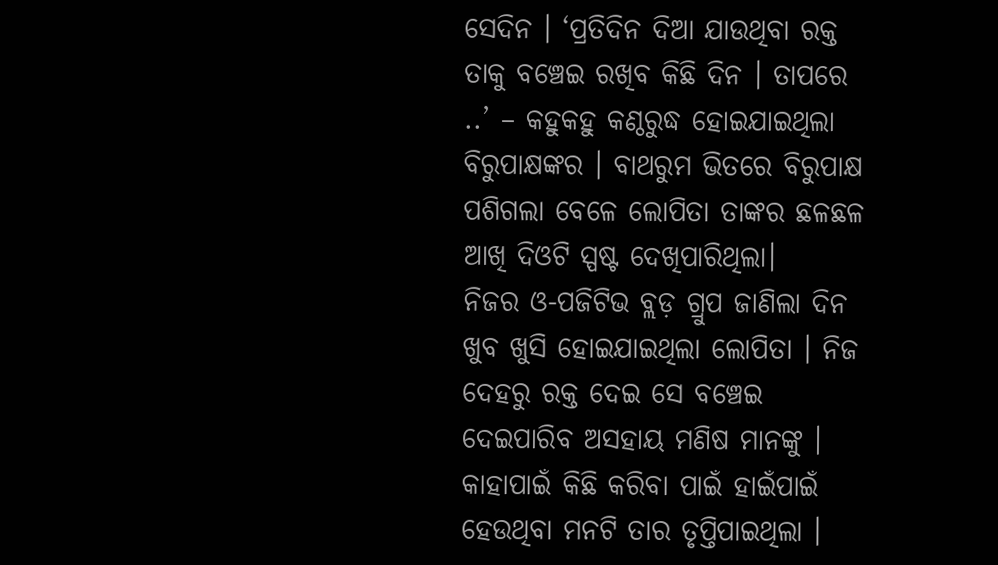ସେଦିନ । ‘ପ୍ରତିଦିନ ଦିଆ ଯାଉଥିବା ରକ୍ତ ତାକୁ ବଞ୍ଚେଇ ରଖିବ କିଛି ଦିନ । ତାପରେ ..’ – କହୁକହୁ କଣ୍ଠରୁଦ୍ଧ ହୋଇଯାଇଥିଲା ବିରୁପାକ୍ଷଙ୍କର । ବାଥରୁମ ଭିତରେ ବିରୁପାକ୍ଷ ପଶିଗଲା ବେଳେ ଲୋପିତା ତାଙ୍କର ଛଳଛଳ ଆଖି ଦିଓଟି ସ୍ପଷ୍ଟ ଦେଖିପାରିଥିଲା।
ନିଜର ଓ-ପଜିଟିଭ ବ୍ଲଡ଼ ଗ୍ରୁପ ଜାଣିଲା ଦିନ ଖୁବ ଖୁସି ହୋଇଯାଇଥିଲା ଲୋପିତା । ନିଜ ଦେହରୁ ରକ୍ତ ଦେଇ ସେ ବଞ୍ଚେଇ ଦେଇପାରିବ ଅସହାୟ ମଣିଷ ମାନଙ୍କୁ । କାହାପାଇଁ କିଛି କରିବା ପାଇଁ ହାଇଁପାଇଁ ହେଉଥିବା ମନଟି ତାର ତୃପ୍ତିପାଇଥିଲା ।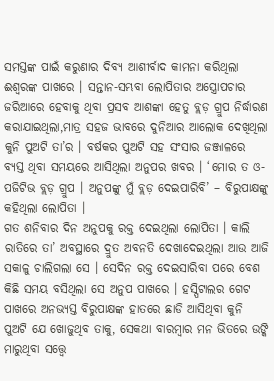ସମସ୍ତଙ୍କ ପାଇଁ କରୁଣାର ଦିବ୍ୟ ଆଶୀର୍ବାଦ କାମନା କରିଥିଲା ଈଶ୍ୱରଙ୍କ ପାଖରେ । ସନ୍ତାନ-ସମ୍ଭବା ଲୋପିତାର ଅସ୍ତ୍ରୋପଚାର ଜରିଆରେ ହେବାକୁ ଥିବା ପ୍ରସବ ଆଶଙ୍କା ହେତୁ ବ୍ଲଡ଼ ଗ୍ରୁପ ନିର୍ଦ୍ଧାରଣ କରାଯାଇଥିଲା,ମାତ୍ର ସହଜ ଭାବରେ ଦୁନିଆର ଆଲୋକ ଦେଖିଥିଲା କୁନି ପୁଅଟି ତା’ର । ବର୍ଷକର ପୁଅଟି ସହ ସଂସାର ଜଞ୍ଜାଳରେ ବ୍ୟସ୍ତ ଥିବା ସମୟରେ ଆସିଥିଲା ଅନୁପର ଖବର । ‘ମୋର ତ ଓ-ପଜିଟିଭ ବ୍ଲଡ଼ ଗ୍ରୁପ । ଅନୁପଙ୍କୁ ମୁଁ ବ୍ଲଡ଼ ଦେଇପାରିବି’ – ବିରୁପାକ୍ଷଙ୍କୁ କହିଥିଲା ଲୋପିତା ।
ଗତ ଶନିବାର ଦିନ ଅନୁପକୁ ରକ୍ତ ଦେଇଥିଲା ଲୋପିତା । କାଲି ରାତିରେ ତା’ ଅବସ୍ଥାରେ ଦ୍ରୁତ ଅବନତି ଦେଖାଦେଇଥିଲା ଆଉ ଆଜି ସକାଳୁ ଚାଲିଗଲା ସେ । ସେଦିନ ରକ୍ତ ଦେଇସାରିବା ପରେ ବେଶ କିଛି ସମୟ ବସିଥିଲା ସେ ଅନୁପ ପାଖରେ । ହସ୍ପିଟାଲର ଗେଟ ପାଖରେ ଅନଭ୍ୟସ୍ତ ବିରୁପାକ୍ଷଙ୍କ ହାତରେ ଛାଡି ଆସିଥିବା କୁନି ପୁଅଟି ଯେ ଖୋଜୁଥିବ ତାକୁ, ସେକଥା ବାରମ୍ବାର ମନ ଭିତରେ ଉଙ୍କି ମାରୁଥିବା ସତ୍ତ୍ୱେ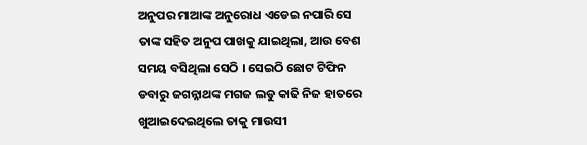ଅନୁପର ମାଆଙ୍କ ଅନୁରୋଧ ଏଡେଇ ନପାରି ସେ ତାଙ୍କ ସହିତ ଅନୁପ ପାଖକୁ ଯାଇଥିଲା, ଆଉ ବେଶ ସମୟ ବସିଥିଲା ସେଠି । ସେଇଠି ଛୋଟ ଟିଫିନ ଡବାରୁ ଜଗନ୍ନାଥଙ୍କ ମଗଜ ଲଡୁ କାଢି ନିଜ ହାତରେ ଖୁଆଇଦେଇଥିଲେ ତାକୁ ମାଉସୀ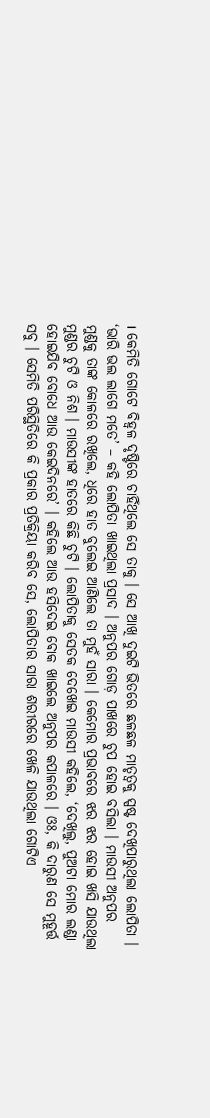। କେମିତି ଗୋଟେ ବିହ୍ଵଳ ଦୃଷ୍ଟିରେ ଚାହିଁଥିଲେ ସେ ତାକୁ । ସେ ଆଖି ଦୁଇଟି ଭିତରେ ଛଳଛଳ ମାତୃତ୍ୱକୁ ସ୍ପଷ୍ଟ ଦେଖିପାରୁଥିଲା ଲୋପିତା । ‘ଭାରି ଭଲ ଲାଗେ ମତେ’ – କହି ଲୋପିତା ଖାଇଥିଲା ପ୍ରସାଦ । ଅନୁପର ଗୋଡ଼ ପାଖରେ ଚୁପ ହୋଇ ବସିଲା । ମାଉସୀ ଅନୁପର ମୁଣ୍ଡକୁ ତାଙ୍କ କୋଳରେ ରଖିଲେ, ଧିରେ ହାତ ବୁଲେଇ ଆଣିଲେ ତା ମୁହଁ ସାରା । କେମୋର ପ୍ରଭାବରେ ଝର ଝର ହୋଇ ଖସି ଯାଉଥିଲା ମୁଣ୍ଡର ଚୁଟି ଓ ନିଶ । ମାଉସୀଙ୍କ ହାତରେ କିଛି ଚୁଟି । ଲୋପିତାକୁ ସେତକ ଦେଖେଇ ମାଉସୀ କହିଲେ, ‘ଦେଖିଲୁ, ପୁଅଟା ମୋର ଲଣ୍ଡା ହୋଇଯିବ ବୋଧେ ଆଉ କେଇଦିନରେ’ । କହିଲେ ଆଉ ହସିଦେଇ ଵୋକ ଖାଇଲେ ଅନୁପର କପାଳରେ । ଓଃ, କି ଦାରୁଣ ସେ ମୁହୂର୍ତ୍ତ ସବୁ । ସେମିତି ପରିସ୍ଥିତିରେ କି ପ୍ରକାର ପ୍ରତିକ୍ରିୟା କରିବ ସେ, ଲୋପିତାର ସାରା ଶରୀରରେ ଖେଳି ଯାଉଥିଲା ଗୋଟିଏ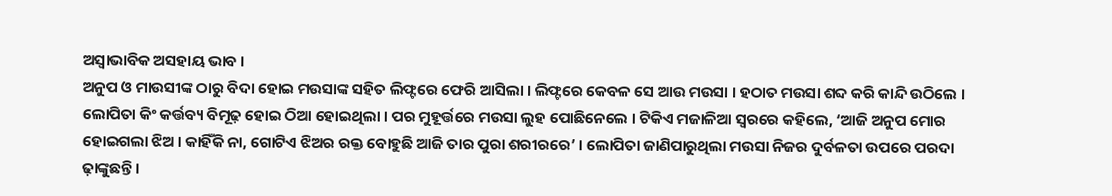ଅସ୍ୱାଭାବିକ ଅସହାୟ ଭାବ ।
ଅନୁପ ଓ ମାଉସୀଙ୍କ ଠାରୁ ବିଦା ହୋଇ ମଉସାଙ୍କ ସହିତ ଲିଫ୍ଟରେ ଫେରି ଆସିଲା । ଲିଫ୍ଟରେ କେବଳ ସେ ଆଉ ମଉସା । ହଠାତ ମଉସା ଶବ୍ଦ କରି କାନ୍ଦି ଉଠିଲେ । ଲୋପିତା କିଂ କର୍ତ୍ତବ୍ୟ ବିମୂଢ଼ ହୋଇ ଠିଆ ହୋଇଥିଲା । ପର ମୁହୂର୍ତ୍ତରେ ମଉସା ଲୁହ ପୋଛିନେଲେ । ଟିକିଏ ମଜାଳିଆ ସ୍ୱରରେ କହିଲେ, ‘ଆଜି ଅନୁପ ମୋର ହୋଇଗଲା ଝିଅ । କାହିଁକି ନା, ଗୋଟିଏ ଝିଅର ରକ୍ତ ବୋହୁଛି ଆଜି ତାର ପୁରା ଶରୀରରେ’ । ଲୋପିତା ଜାଣିପାରୁଥିଲା ମଉସା ନିଜର ଦୁର୍ବଳତା ଉପରେ ପରଦା ଢ଼ାଙ୍କୁଛନ୍ତି ।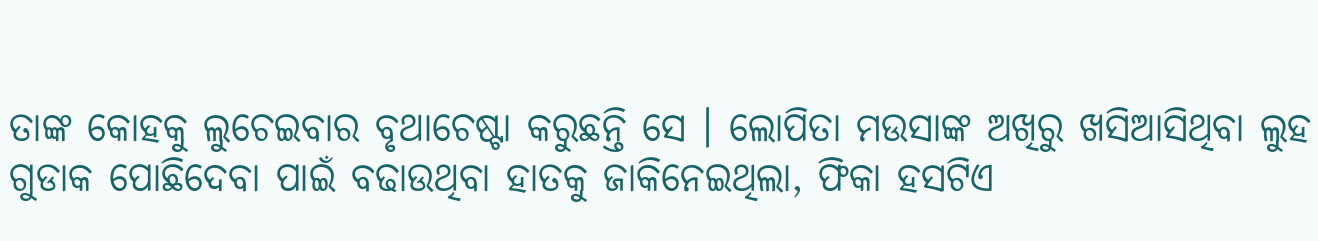ତାଙ୍କ କୋହକୁ ଲୁଚେଇବାର ବୃଥାଚେଷ୍ଟା କରୁଛନ୍ତି ସେ । ଲୋପିତା ମଉସାଙ୍କ ଅଖିରୁ ଖସିଆସିଥିବା ଲୁହ ଗୁଡାକ ପୋଛିଦେବା ପାଇଁ ବଢାଉଥିବା ହାତକୁ ଜାକିନେଇଥିଲା, ଫିକା ହସଟିଏ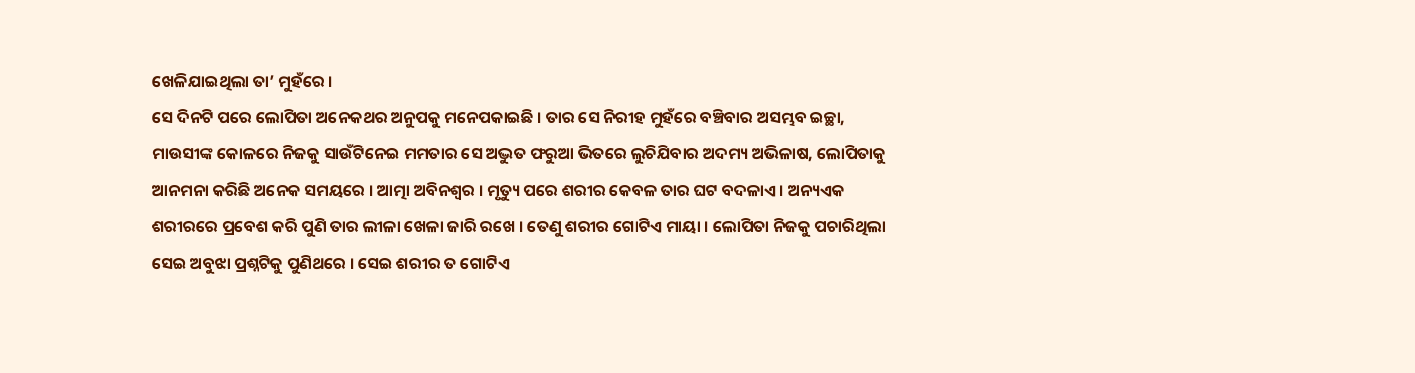ଖେଳିଯାଇଥିଲା ତା’ ମୁହଁରେ ।
ସେ ଦିନଟି ପରେ ଲୋପିତା ଅନେକଥର ଅନୁପକୁ ମନେପକାଇଛି । ତାର ସେ ନିରୀହ ମୁହଁରେ ବଞ୍ଚିବାର ଅସମ୍ଭବ ଇଚ୍ଛା, ମାଉସୀଙ୍କ କୋଳରେ ନିଜକୁ ସାଉଁଟିନେଇ ମମତାର ସେ ଅଦ୍ଭୁତ ଫରୁଆ ଭିତରେ ଲୁଚିଯିବାର ଅଦମ୍ୟ ଅଭିଳାଷ, ଲୋପିତାକୁ ଆନମନା କରିଛି ଅନେକ ସମୟରେ । ଆତ୍ମା ଅବିନଶ୍ୱର । ମୃତ୍ୟୁ ପରେ ଶରୀର କେବଳ ତାର ଘଟ ବଦଳାଏ । ଅନ୍ୟଏକ ଶରୀରରେ ପ୍ରବେଶ କରି ପୁଣି ତାର ଲୀଳା ଖେଳା ଜାରି ରଖେ । ତେଣୁ ଶରୀର ଗୋଟିଏ ମାୟା । ଲୋପିତା ନିଜକୁ ପଚାରିଥିଲା ସେଇ ଅବୁଝା ପ୍ରଶ୍ନଟିକୁ ପୁଣିଥରେ । ସେଇ ଶରୀର ତ ଗୋଟିଏ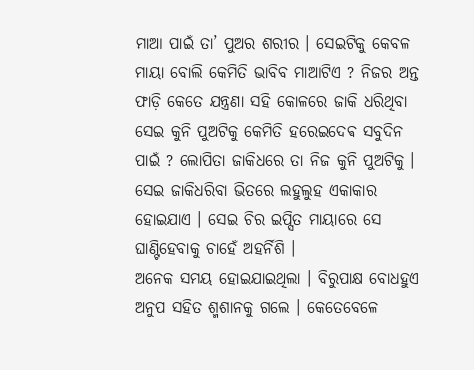ମାଆ ପାଇଁ ତା’ ପୁଅର ଶରୀର । ସେଇଟିକୁ କେବଳ ମାୟା ବୋଲି କେମିତି ଭାବିବ ମାଆଟିଏ ? ନିଜର ଅନ୍ତ ଫାଡ଼ି କେତେ ଯନ୍ତ୍ରଣା ସହି କୋଳରେ ଜାକି ଧରିଥିବା ସେଇ କୁନି ପୁଅଟିକୁ କେମିତି ହରେଇଦେଵ ସବୁଦିନ ପାଇଁ ? ଲୋପିତା ଜାକିଧରେ ତା ନିଜ କୁନି ପୁଅଟିକୁ । ସେଇ ଜାକିଧରିବା ଭିତରେ ଲହୁଲୁହ ଏକାକାର ହୋଇଯାଏ । ସେଇ ଚିର ଇପ୍ସିତ ମାୟାରେ ସେ ଘାଣ୍ଟିହେବାକୁ ଚାହେଁ ଅହର୍ନିଶି ।
ଅନେକ ସମୟ ହୋଇଯାଇଥିଲା । ବିରୁପାକ୍ଷ ବୋଧହୁଏ ଅନୁପ ସହିତ ଶ୍ମଶାନକୁ ଗଲେ । କେତେବେଳେ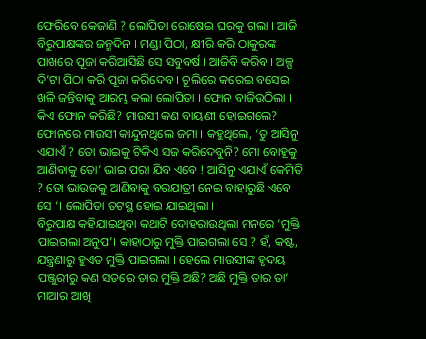ଫେରିବେ କେଜାଣି ? ଲୋପିତା ରୋଷେଇ ଘରକୁ ଗଲା । ଆଜି ବିରୁପାକ୍ଷଙ୍କର ଜନ୍ମଦିନ । ମଣ୍ଡା ପିଠା, କ୍ଷୀରି କରି ଠାକୁରଙ୍କ ପାଖରେ ପୂଜା କରିଆସିଛି ସେ ସବୁବର୍ଷ । ଆଜିବି କରିବ । ଅଳ୍ପ ଦି’ଟା ପିଠା କରି ପୂଜା କରିଦେବ । ଚୂଲିରେ କରେଇ ବସେଇ ଖଳି ଜନ୍ତିବାକୁ ଆରମ୍ଭ କଲା ଲୋପିତା । ଫୋନ ବାଜିଉଠିଲା । କିଏ ଫୋନ କରିଛି? ମାଉସୀ କଣ ବାୟଣୀ ହୋଇଗଲେ? ଫୋନରେ ମାଉସୀ କାନ୍ଦୁନଥିଲେ ଜମା । କହୁଥିଲେ, ‘ତୁ ଆସିନୁ ଏଯାଏଁ ? ତୋ ଭାଇକୁ ଟିକିଏ ସଜ କରିଦେବୁନି? ମୋ ବୋହୂକୁ ଆଣିବାକୁ ତୋ’ ଭାଇ ପରା ଯିବ ଏବେ ! ଆସିନୁ ଏଯାଏଁ କେମିତି ? ତୋ ଭାଉଜକୁ ଆଣିବାକୁ ବରଯାତ୍ରୀ ନେଇ ବାହାରୁଛି ଏବେ ସେ ‘। ଲୋପିତା ତଟସ୍ଥ ହୋଇ ଯାଇଥିଲା ।
ବିରୁପାକ୍ଷ କହିଯାଇଥିବା କଥାଟି ଦୋହରାଉଥିଲା ମନରେ ‘ମୁକ୍ତି ପାଇଗଲା ଅନୁପ’। କାହାଠାରୁ ମୁକ୍ତି ପାଇଗଲା ସେ ? ହଁ, କଷ୍ଟ, ଯନ୍ତ୍ରଣାରୁ ହୁଏତ ମୁକ୍ତି ପାଇଗଲା । ହେଲେ ମାଉସୀଙ୍କ ହୃଦୟ ପଞ୍ଜୁରୀରୁ କଣ ସତରେ ତାର ମୁକ୍ତି ଅଛି? ଅଛି ମୁକ୍ତି ତାର ତା’ ମାଆର ଆଖି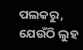ପଲକରୁ, ଯେଉଁଠି ଲୁହ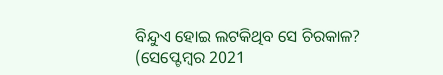ବିନ୍ଦୁଏ ହୋଇ ଲଟକିଥିବ ସେ ଚିରକାଳ?
(ସେପ୍ଟେମ୍ବର 2021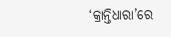‘କ୍ରାନ୍ତିଧାରା’ରେ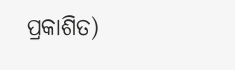ପ୍ରକାଶିତ)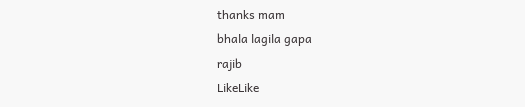thanks mam
bhala lagila gapa
rajib
LikeLike